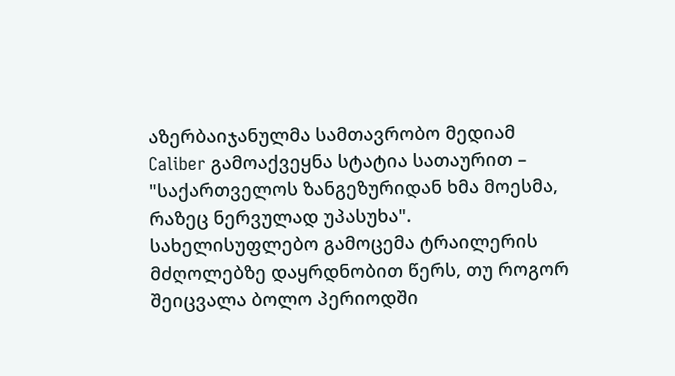აზერბაიჯანულმა სამთავრობო მედიამ Caliber გამოაქვეყნა სტატია სათაურით – "საქართველოს ზანგეზურიდან ხმა მოესმა, რაზეც ნერვულად უპასუხა". სახელისუფლებო გამოცემა ტრაილერის მძღოლებზე დაყრდნობით წერს, თუ როგორ შეიცვალა ბოლო პერიოდში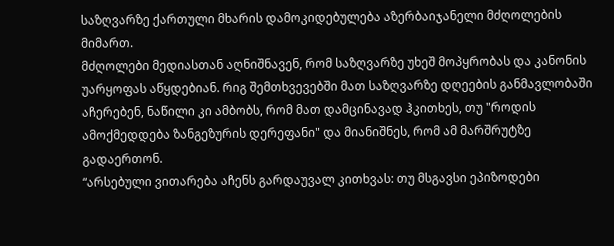საზღვარზე ქართული მხარის დამოკიდებულება აზერბაიჯანელი მძღოლების მიმართ.
მძღოლები მედიასთან აღნიშნავენ, რომ საზღვარზე უხეშ მოპყრობას და კანონის უარყოფას აწყდებიან. რიგ შემთხვევებში მათ საზღვარზე დღეების განმავლობაში აჩერებენ, ნაწილი კი ამბობს, რომ მათ დამცინავად ჰკითხეს, თუ "როდის ამოქმედდება ზანგეზურის დერეფანი" და მიანიშნეს, რომ ამ მარშრუტზე გადაერთონ.
“არსებული ვითარება აჩენს გარდაუვალ კითხვას: თუ მსგავსი ეპიზოდები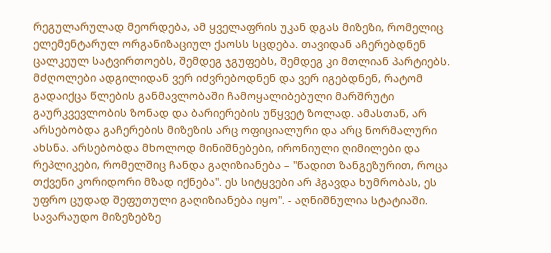რეგულარულად მეორდება, ამ ყველაფრის უკან დგას მიზეზი, რომელიც ელემენტარულ ორგანიზაციულ ქაოსს სცდება. თავიდან აჩერებდნენ ცალკეულ სატვირთოებს, შემდეგ ჯგუფებს, შემდეგ კი მთლიან პარტიებს. მძღოლები ადგილიდან ვერ იძვრებოდნენ და ვერ იგებდნენ, რატომ გადაიქცა წლების განმავლობაში ჩამოყალიბებული მარშრუტი გაურკვევლობის ზონად და ბარიერების უწყვეტ ზოლად. ამასთან, არ არსებობდა გაჩერების მიზეზის არც ოფიციალური და არც ნორმალური ახსნა. არსებობდა მხოლოდ მინიშნებები, ირონიული ღიმილები და რეპლიკები, რომელშიც ჩანდა გაღიზიანება – "წადით ზანგეზურით, როცა თქვენი კორიდორი მზად იქნება". ეს სიტყვები არ ჰგავდა ხუმრობას, ეს უფრო ცუდად შეფუთული გაღიზიანება იყო". - აღნიშნულია სტატიაში.
სავარაუდო მიზეზებზე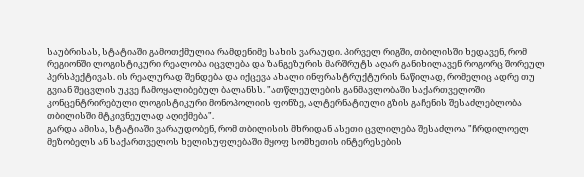საუბრისას, სტატიაში გამოთქმულია რამდენიმე სახის ვარაუდი. პირველ რიგში, თბილისში ხედავენ, რომ რეგიონში ლოგისტიკური რეალობა იცვლება და ზანგეზურის მარშრუტს აღარ განიხილავენ როგორც შორეულ პერსპექტივას. ის რეალურად შენდება და იქცევა ახალი ინფრასტრუქტურის ნაწილად, რომელიც ადრე თუ გვიან შეცვლის უკვე ჩამოყალიბებულ ბალანსს. "ათწლეულების განმავლობაში საქართველოში კონცენტრირებული ლოგისტიკური მონოპოლიის ფონზე, ალტერნატიული გზის გაჩენის შესაძლებლობა თბილისში მტკივნეულად აღიქმება".
გარდა ამისა, სტატიაში ვარაუდობენ, რომ თბილისის მხრიდან ასეთი ცვლილება შესაძლოა "ჩრდილოელ მეზობელს ან საქართველოს ხელისუფლებაში მყოფ სომხეთის ინტერესების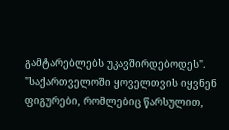გამტარებლებს უკავშირდებოდეს".
"საქართველოში ყოველთვის იყვნენ ფიგურები, რომლებიც წარსულით,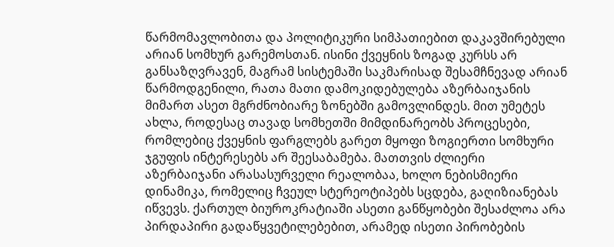წარმომავლობითა და პოლიტიკური სიმპათიებით დაკავშირებული არიან სომხურ გარემოსთან. ისინი ქვეყნის ზოგად კურსს არ განსაზღვრავენ, მაგრამ სისტემაში საკმარისად შესამჩნევად არიან წარმოდგენილი, რათა მათი დამოკიდებულება აზერბაიჯანის მიმართ ასეთ მგრძნობიარე ზონებში გამოვლინდეს. მით უმეტეს ახლა, როდესაც თავად სომხეთში მიმდინარეობს პროცესები, რომლებიც ქვეყნის ფარგლებს გარეთ მყოფი ზოგიერთი სომხური ჯგუფის ინტერესებს არ შეესაბამება. მათთვის ძლიერი აზერბაიჯანი არასასურველი რეალობაა, ხოლო ნებისმიერი დინამიკა, რომელიც ჩვეულ სტერეოტიპებს სცდება, გაღიზიანებას იწვევს. ქართულ ბიუროკრატიაში ასეთი განწყობები შესაძლოა არა პირდაპირი გადაწყვეტილებებით, არამედ ისეთი პირობების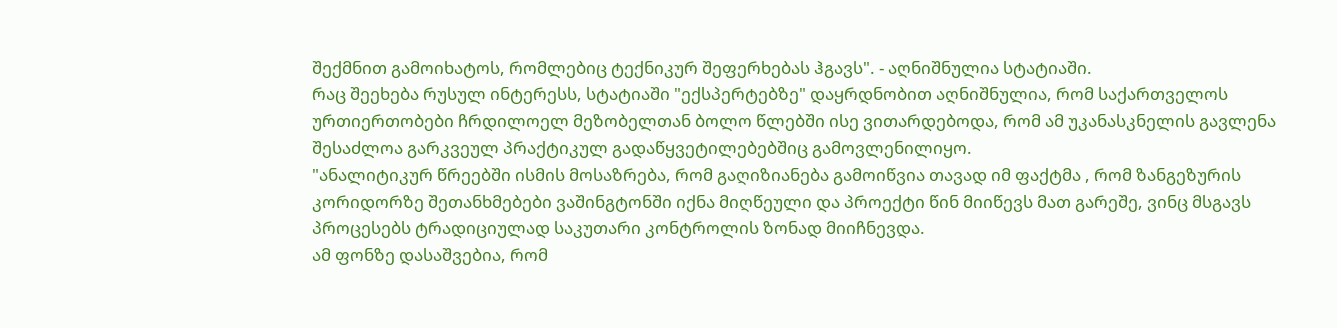შექმნით გამოიხატოს, რომლებიც ტექნიკურ შეფერხებას ჰგავს". - აღნიშნულია სტატიაში.
რაც შეეხება რუსულ ინტერესს, სტატიაში "ექსპერტებზე" დაყრდნობით აღნიშნულია, რომ საქართველოს ურთიერთობები ჩრდილოელ მეზობელთან ბოლო წლებში ისე ვითარდებოდა, რომ ამ უკანასკნელის გავლენა შესაძლოა გარკვეულ პრაქტიკულ გადაწყვეტილებებშიც გამოვლენილიყო.
"ანალიტიკურ წრეებში ისმის მოსაზრება, რომ გაღიზიანება გამოიწვია თავად იმ ფაქტმა , რომ ზანგეზურის კორიდორზე შეთანხმებები ვაშინგტონში იქნა მიღწეული და პროექტი წინ მიიწევს მათ გარეშე, ვინც მსგავს პროცესებს ტრადიციულად საკუთარი კონტროლის ზონად მიიჩნევდა.
ამ ფონზე დასაშვებია, რომ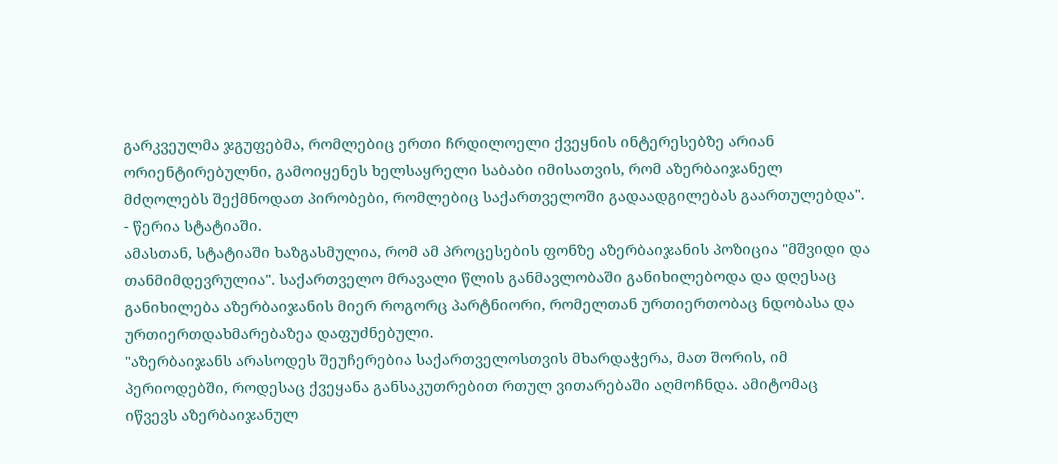გარკვეულმა ჯგუფებმა, რომლებიც ერთი ჩრდილოელი ქვეყნის ინტერესებზე არიან ორიენტირებულნი, გამოიყენეს ხელსაყრელი საბაბი იმისათვის, რომ აზერბაიჯანელ მძღოლებს შექმნოდათ პირობები, რომლებიც საქართველოში გადაადგილებას გაართულებდა". - წერია სტატიაში.
ამასთან, სტატიაში ხაზგასმულია, რომ ამ პროცესების ფონზე აზერბაიჯანის პოზიცია "მშვიდი და თანმიმდევრულია". საქართველო მრავალი წლის განმავლობაში განიხილებოდა და დღესაც განიხილება აზერბაიჯანის მიერ როგორც პარტნიორი, რომელთან ურთიერთობაც ნდობასა და ურთიერთდახმარებაზეა დაფუძნებული.
"აზერბაიჯანს არასოდეს შეუჩერებია საქართველოსთვის მხარდაჭერა, მათ შორის, იმ პერიოდებში, როდესაც ქვეყანა განსაკუთრებით რთულ ვითარებაში აღმოჩნდა. ამიტომაც იწვევს აზერბაიჯანულ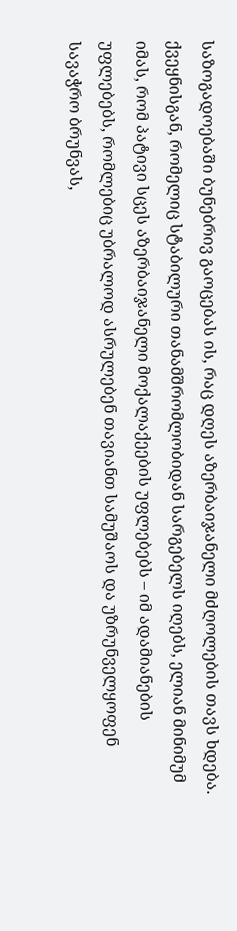საზოგადოებაში ბუნებრივ გაოცებას ის, რაც დღეს აზერბაიჯანელი მძღოლების თავს ხდება. ქვეყნისგან, რომელიც სტაბილური თანამშრომლობიდან სარგებელს იღებს, ელიან მინიმუმ იმას, რომ პატივი სცეს აზერბაიჯანელი მოქალაქეების უფლებებს – იმ ადამიანების უფლებებს, რომლებიც უბრალოდ ასრულებენ თავიანთ სამუშაოს და უზრუნველყოფენ სავაჭრო ბრუნვას,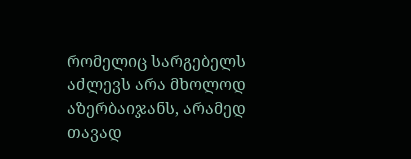რომელიც სარგებელს აძლევს არა მხოლოდ აზერბაიჯანს, არამედ თავად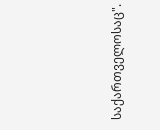საქართველოსაც".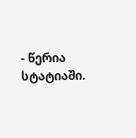- წერია სტატიაში.